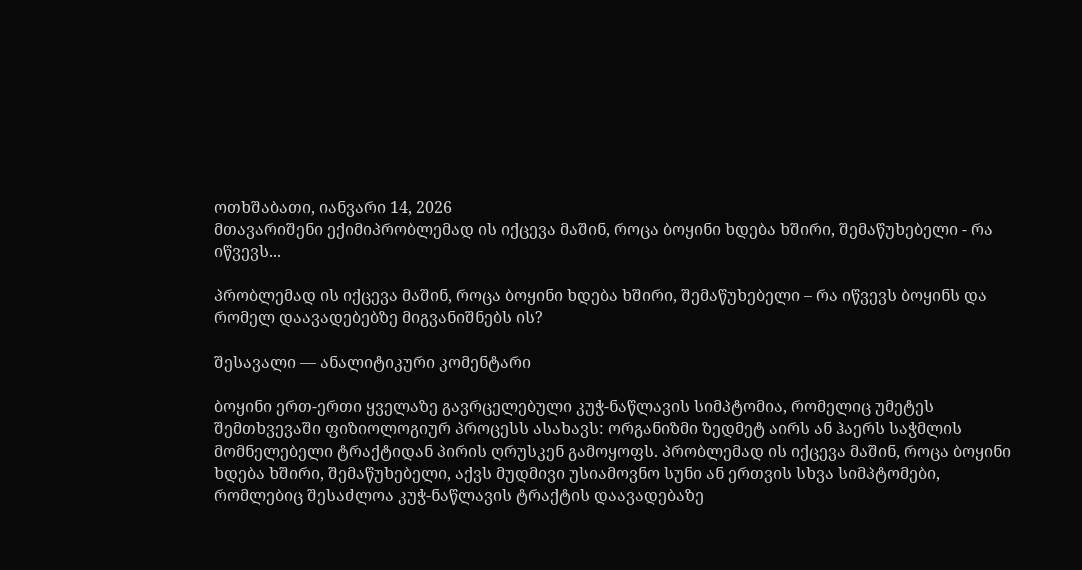ოთხშაბათი, იანვარი 14, 2026
მთავარიშენი ექიმიპრობლემად ის იქცევა მაშინ, როცა ბოყინი ხდება ხშირი, შემაწუხებელი - რა იწვევს...

პრობლემად ის იქცევა მაშინ, როცა ბოყინი ხდება ხშირი, შემაწუხებელი – რა იწვევს ბოყინს და რომელ დაავადებებზე მიგვანიშნებს ის?

შესავალი — ანალიტიკური კომენტარი

ბოყინი ერთ-ერთი ყველაზე გავრცელებული კუჭ-ნაწლავის სიმპტომია, რომელიც უმეტეს შემთხვევაში ფიზიოლოგიურ პროცესს ასახავს: ორგანიზმი ზედმეტ აირს ან ჰაერს საჭმლის მომნელებელი ტრაქტიდან პირის ღრუსკენ გამოყოფს. პრობლემად ის იქცევა მაშინ, როცა ბოყინი ხდება ხშირი, შემაწუხებელი, აქვს მუდმივი უსიამოვნო სუნი ან ერთვის სხვა სიმპტომები, რომლებიც შესაძლოა კუჭ-ნაწლავის ტრაქტის დაავადებაზე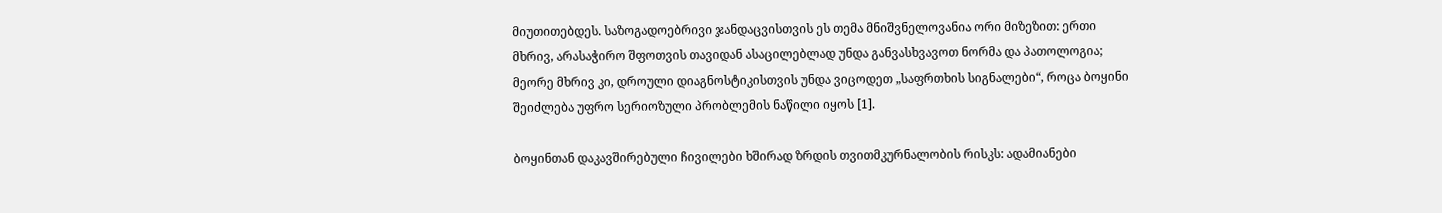მიუთითებდეს. საზოგადოებრივი ჯანდაცვისთვის ეს თემა მნიშვნელოვანია ორი მიზეზით: ერთი მხრივ, არასაჭირო შფოთვის თავიდან ასაცილებლად უნდა განვასხვავოთ ნორმა და პათოლოგია; მეორე მხრივ კი, დროული დიაგნოსტიკისთვის უნდა ვიცოდეთ „საფრთხის სიგნალები“, როცა ბოყინი შეიძლება უფრო სერიოზული პრობლემის ნაწილი იყოს [1].

ბოყინთან დაკავშირებული ჩივილები ხშირად ზრდის თვითმკურნალობის რისკს: ადამიანები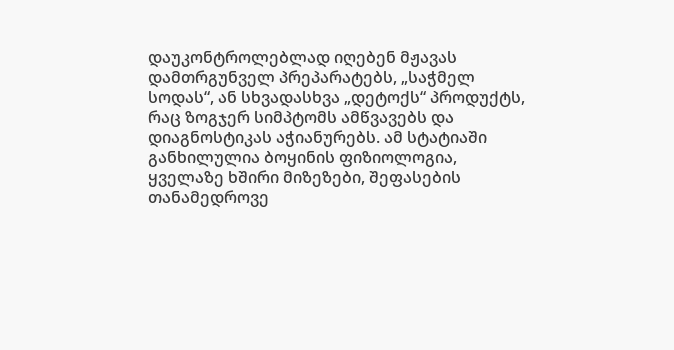დაუკონტროლებლად იღებენ მჟავას დამთრგუნველ პრეპარატებს, „საჭმელ სოდას“, ან სხვადასხვა „დეტოქს“ პროდუქტს, რაც ზოგჯერ სიმპტომს ამწვავებს და დიაგნოსტიკას აჭიანურებს. ამ სტატიაში განხილულია ბოყინის ფიზიოლოგია, ყველაზე ხშირი მიზეზები, შეფასების თანამედროვე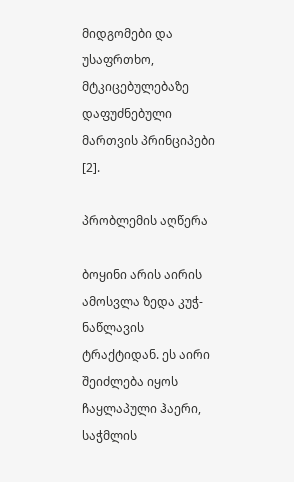მიდგომები და უსაფრთხო, მტკიცებულებაზე დაფუძნებული მართვის პრინციპები [2].

პრობლემის აღწერა

ბოყინი არის აირის ამოსვლა ზედა კუჭ-ნაწლავის ტრაქტიდან. ეს აირი შეიძლება იყოს ჩაყლაპული ჰაერი, საჭმლის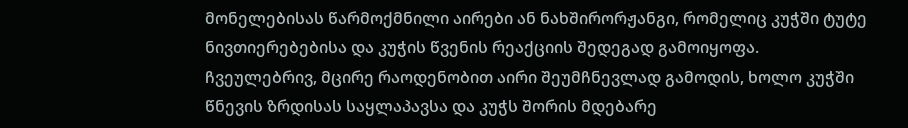მონელებისას წარმოქმნილი აირები ან ნახშირორჟანგი, რომელიც კუჭში ტუტე ნივთიერებებისა და კუჭის წვენის რეაქციის შედეგად გამოიყოფა. ჩვეულებრივ, მცირე რაოდენობით აირი შეუმჩნევლად გამოდის, ხოლო კუჭში წნევის ზრდისას საყლაპავსა და კუჭს შორის მდებარე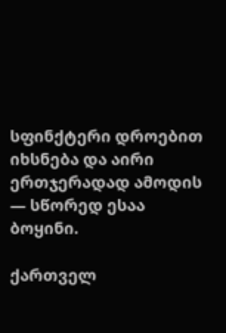სფინქტერი დროებით იხსნება და აირი ერთჯერადად ამოდის — სწორედ ესაა ბოყინი.

ქართველ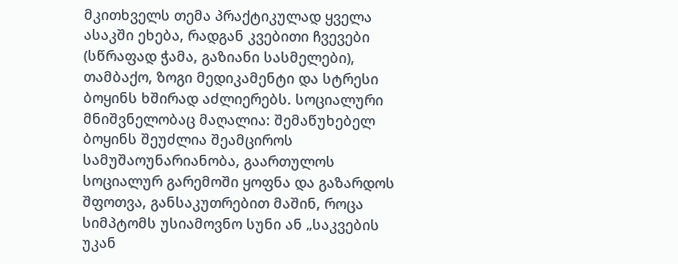მკითხველს თემა პრაქტიკულად ყველა ასაკში ეხება, რადგან კვებითი ჩვევები (სწრაფად ჭამა, გაზიანი სასმელები), თამბაქო, ზოგი მედიკამენტი და სტრესი ბოყინს ხშირად აძლიერებს. სოციალური მნიშვნელობაც მაღალია: შემაწუხებელ ბოყინს შეუძლია შეამციროს სამუშაოუნარიანობა, გაართულოს სოციალურ გარემოში ყოფნა და გაზარდოს შფოთვა, განსაკუთრებით მაშინ, როცა სიმპტომს უსიამოვნო სუნი ან „საკვების უკან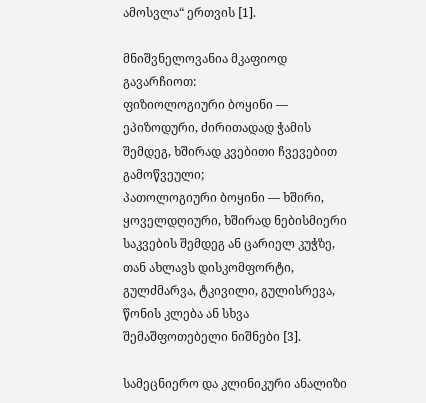ამოსვლა“ ერთვის [1].

მნიშვნელოვანია მკაფიოდ გავარჩიოთ:
ფიზიოლოგიური ბოყინი — ეპიზოდური, ძირითადად ჭამის შემდეგ, ხშირად კვებითი ჩვევებით გამოწვეული;
პათოლოგიური ბოყინი — ხშირი, ყოველდღიური, ხშირად ნებისმიერი საკვების შემდეგ ან ცარიელ კუჭზე, თან ახლავს დისკომფორტი, გულძმარვა, ტკივილი, გულისრევა, წონის კლება ან სხვა შემაშფოთებელი ნიშნები [3].

სამეცნიერო და კლინიკური ანალიზი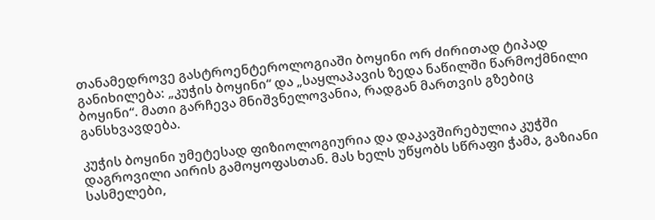თანამედროვე გასტროენტეროლოგიაში ბოყინი ორ ძირითად ტიპად განიხილება: „კუჭის ბოყინი“ და „საყლაპავის ზედა ნაწილში წარმოქმნილი ბოყინი“. მათი გარჩევა მნიშვნელოვანია, რადგან მართვის გზებიც განსხვავდება.

კუჭის ბოყინი უმეტესად ფიზიოლოგიურია და დაკავშირებულია კუჭში დაგროვილი აირის გამოყოფასთან. მას ხელს უწყობს სწრაფი ჭამა, გაზიანი სასმელები,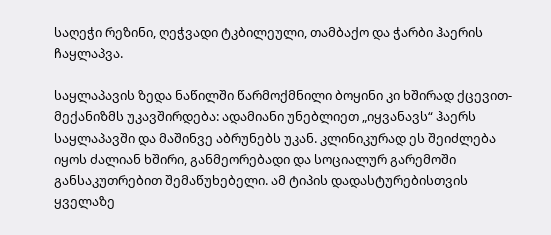საღეჭი რეზინი, ღეჭვადი ტკბილეული, თამბაქო და ჭარბი ჰაერის ჩაყლაპვა.

საყლაპავის ზედა ნაწილში წარმოქმნილი ბოყინი კი ხშირად ქცევით-მექანიზმს უკავშირდება: ადამიანი უნებლიეთ „იყვანავს“ ჰაერს საყლაპავში და მაშინვე აბრუნებს უკან. კლინიკურად ეს შეიძლება იყოს ძალიან ხშირი, განმეორებადი და სოციალურ გარემოში განსაკუთრებით შემაწუხებელი. ამ ტიპის დადასტურებისთვის ყველაზე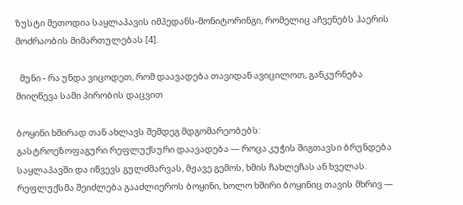ზუსტი მეთოდია საყლაპავის იმპედანს-მონიტორინგი, რომელიც აჩვენებს ჰაერის მოძრაობის მიმართულებას [4].

  მუნი - რა უნდა ვიცოდეთ, რომ დაავადება თავიდან ავიცილოთ, განკურნება მიიღწევა სამი პირობის დაცვით

ბოყინი ხშირად თან ახლავს შემდეგ მდგომარეობებს:
გასტროეზოფაგური რეფლუქსური დაავადება — როცა კუჭის შიგთავსი ბრუნდება საყლაპავში და იწვევს გულძმარვას, მჟავე გემოს, ხმის ჩახლეჩას ან ხველას. რეფლუქსმა შეიძლება გააძლიეროს ბოყინი, ხოლო ხშირი ბოყინიც თავის მხრივ —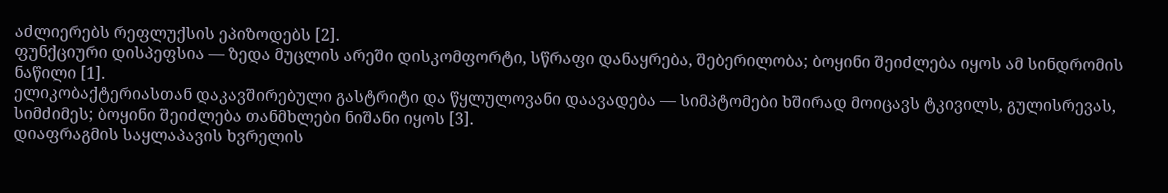აძლიერებს რეფლუქსის ეპიზოდებს [2].
ფუნქციური დისპეფსია — ზედა მუცლის არეში დისკომფორტი, სწრაფი დანაყრება, შებერილობა; ბოყინი შეიძლება იყოს ამ სინდრომის ნაწილი [1].
ელიკობაქტერიასთან დაკავშირებული გასტრიტი და წყლულოვანი დაავადება — სიმპტომები ხშირად მოიცავს ტკივილს, გულისრევას, სიმძიმეს; ბოყინი შეიძლება თანმხლები ნიშანი იყოს [3].
დიაფრაგმის საყლაპავის ხვრელის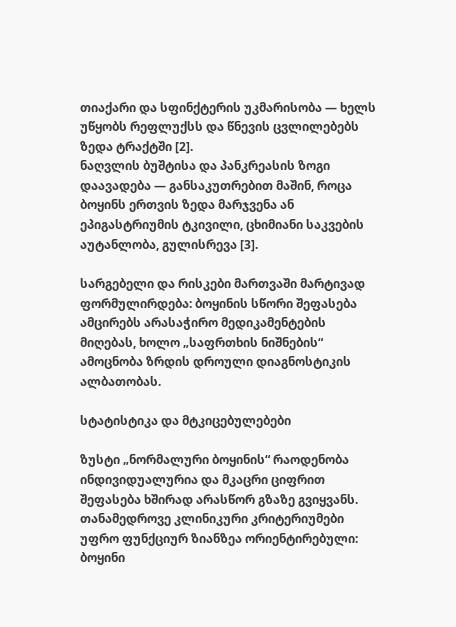თიაქარი და სფინქტერის უკმარისობა — ხელს უწყობს რეფლუქსს და წნევის ცვლილებებს ზედა ტრაქტში [2].
ნაღვლის ბუშტისა და პანკრეასის ზოგი დაავადება — განსაკუთრებით მაშინ, როცა ბოყინს ერთვის ზედა მარჯვენა ან ეპიგასტრიუმის ტკივილი, ცხიმიანი საკვების აუტანლობა, გულისრევა [3].

სარგებელი და რისკები მართვაში მარტივად ფორმულირდება: ბოყინის სწორი შეფასება ამცირებს არასაჭირო მედიკამენტების მიღებას, ხოლო „საფრთხის ნიშნების“ ამოცნობა ზრდის დროული დიაგნოსტიკის ალბათობას.

სტატისტიკა და მტკიცებულებები

ზუსტი „ნორმალური ბოყინის“ რაოდენობა ინდივიდუალურია და მკაცრი ციფრით შეფასება ხშირად არასწორ გზაზე გვიყვანს. თანამედროვე კლინიკური კრიტერიუმები უფრო ფუნქციურ ზიანზეა ორიენტირებული: ბოყინი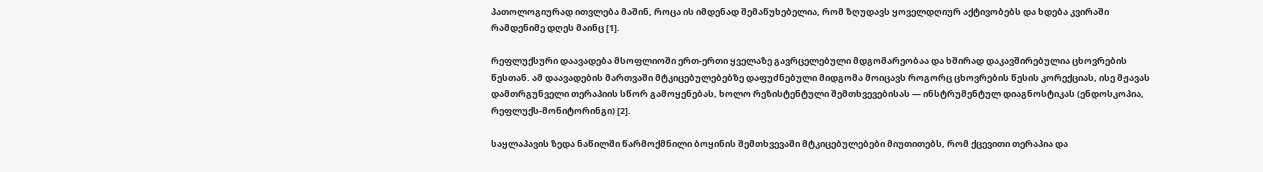პათოლოგიურად ითვლება მაშინ, როცა ის იმდენად შემაწუხებელია, რომ ზღუდავს ყოველდღიურ აქტივობებს და ხდება კვირაში რამდენიმე დღეს მაინც [1].

რეფლუქსური დაავადება მსოფლიოში ერთ-ერთი ყველაზე გავრცელებული მდგომარეობაა და ხშირად დაკავშირებულია ცხოვრების წესთან. ამ დაავადების მართვაში მტკიცებულებებზე დაფუძნებული მიდგომა მოიცავს როგორც ცხოვრების წესის კორექციას, ისე მჟავას დამთრგუნველი თერაპიის სწორ გამოყენებას, ხოლო რეზისტენტული შემთხვევებისას — ინსტრუმენტულ დიაგნოსტიკას (ენდოსკოპია, რეფლუქს-მონიტორინგი) [2].

საყლაპავის ზედა ნაწილში წარმოქმნილი ბოყინის შემთხვევაში მტკიცებულებები მიუთითებს, რომ ქცევითი თერაპია და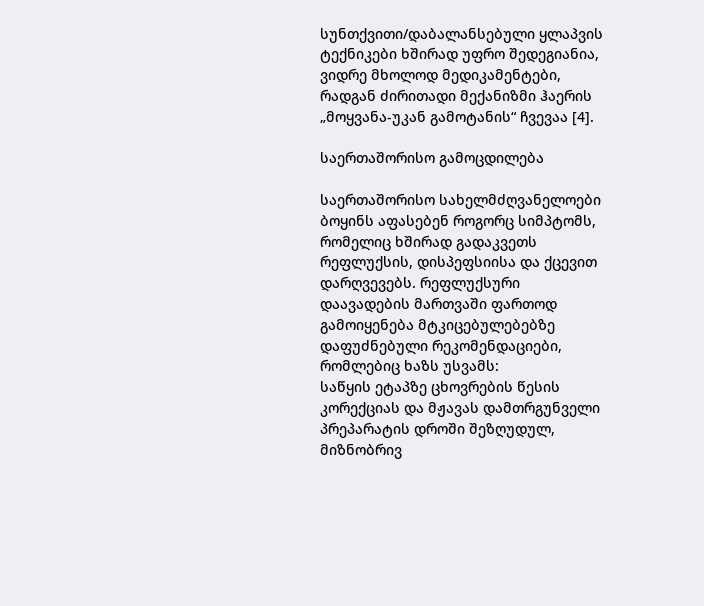სუნთქვითი/დაბალანსებული ყლაპვის ტექნიკები ხშირად უფრო შედეგიანია, ვიდრე მხოლოდ მედიკამენტები, რადგან ძირითადი მექანიზმი ჰაერის „მოყვანა-უკან გამოტანის“ ჩვევაა [4].

საერთაშორისო გამოცდილება

საერთაშორისო სახელმძღვანელოები ბოყინს აფასებენ როგორც სიმპტომს, რომელიც ხშირად გადაკვეთს რეფლუქსის, დისპეფსიისა და ქცევით დარღვევებს. რეფლუქსური დაავადების მართვაში ფართოდ გამოიყენება მტკიცებულებებზე დაფუძნებული რეკომენდაციები, რომლებიც ხაზს უსვამს:
საწყის ეტაპზე ცხოვრების წესის კორექციას და მჟავას დამთრგუნველი პრეპარატის დროში შეზღუდულ, მიზნობრივ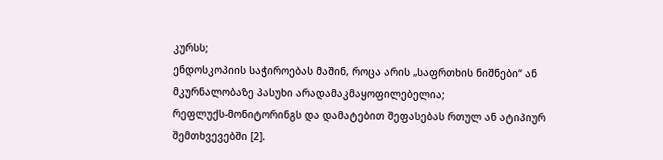კურსს;
ენდოსკოპიის საჭიროებას მაშინ, როცა არის „საფრთხის ნიშნები“ ან მკურნალობაზე პასუხი არადამაკმაყოფილებელია;
რეფლუქს-მონიტორინგს და დამატებით შეფასებას რთულ ან ატიპიურ შემთხვევებში [2].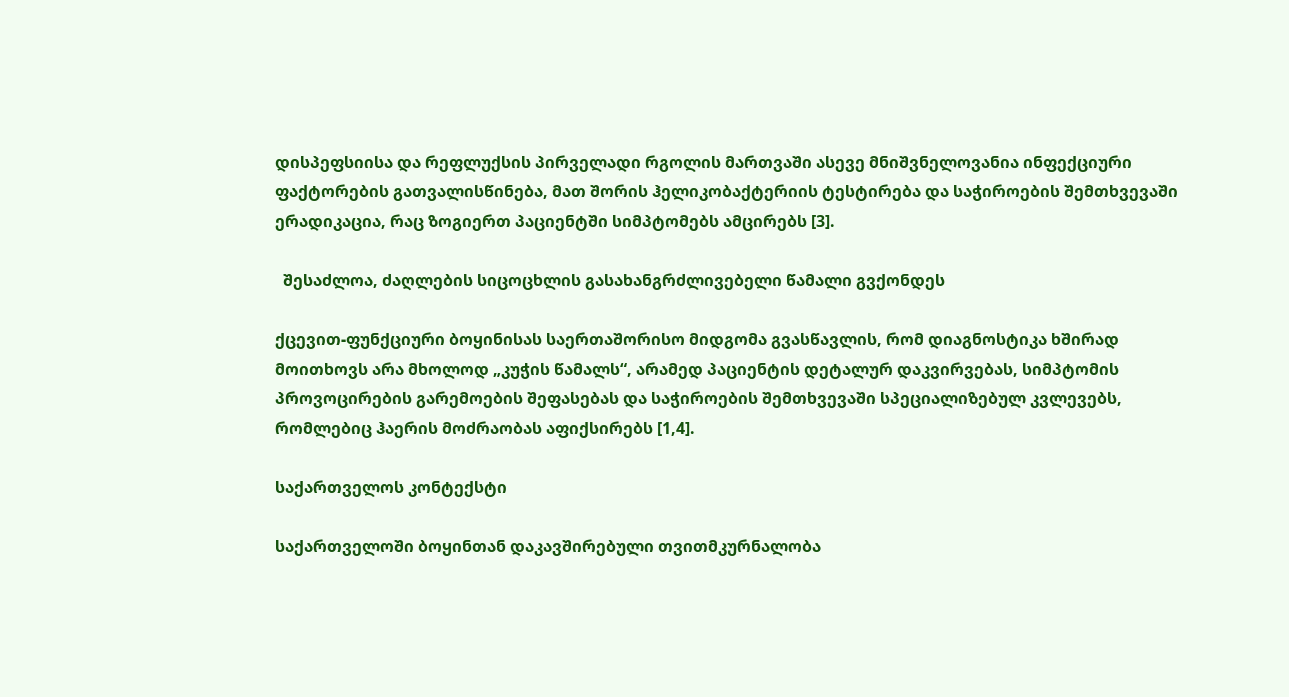დისპეფსიისა და რეფლუქსის პირველადი რგოლის მართვაში ასევე მნიშვნელოვანია ინფექციური ფაქტორების გათვალისწინება, მათ შორის ჰელიკობაქტერიის ტესტირება და საჭიროების შემთხვევაში ერადიკაცია, რაც ზოგიერთ პაციენტში სიმპტომებს ამცირებს [3].

  შესაძლოა, ძაღლების სიცოცხლის გასახანგრძლივებელი წამალი გვქონდეს

ქცევით-ფუნქციური ბოყინისას საერთაშორისო მიდგომა გვასწავლის, რომ დიაგნოსტიკა ხშირად მოითხოვს არა მხოლოდ „კუჭის წამალს“, არამედ პაციენტის დეტალურ დაკვირვებას, სიმპტომის პროვოცირების გარემოების შეფასებას და საჭიროების შემთხვევაში სპეციალიზებულ კვლევებს, რომლებიც ჰაერის მოძრაობას აფიქსირებს [1,4].

საქართველოს კონტექსტი

საქართველოში ბოყინთან დაკავშირებული თვითმკურნალობა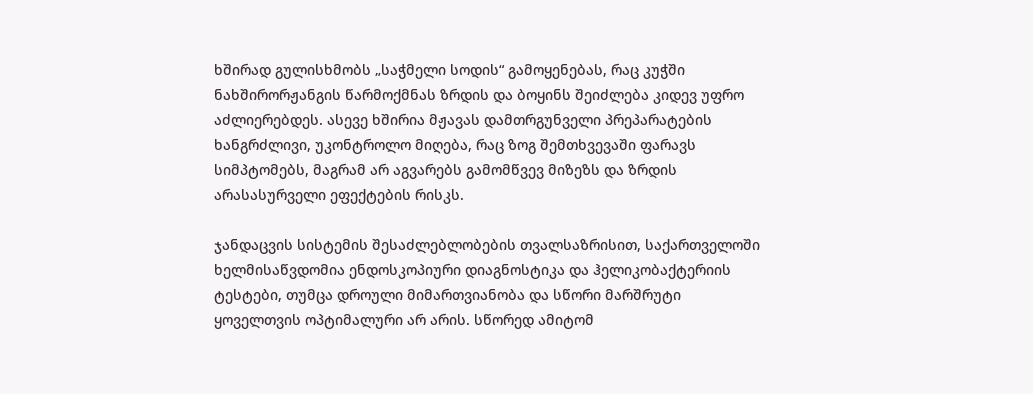ხშირად გულისხმობს „საჭმელი სოდის“ გამოყენებას, რაც კუჭში ნახშირორჟანგის წარმოქმნას ზრდის და ბოყინს შეიძლება კიდევ უფრო აძლიერებდეს. ასევე ხშირია მჟავას დამთრგუნველი პრეპარატების ხანგრძლივი, უკონტროლო მიღება, რაც ზოგ შემთხვევაში ფარავს სიმპტომებს, მაგრამ არ აგვარებს გამომწვევ მიზეზს და ზრდის არასასურველი ეფექტების რისკს.

ჯანდაცვის სისტემის შესაძლებლობების თვალსაზრისით, საქართველოში ხელმისაწვდომია ენდოსკოპიური დიაგნოსტიკა და ჰელიკობაქტერიის ტესტები, თუმცა დროული მიმართვიანობა და სწორი მარშრუტი ყოველთვის ოპტიმალური არ არის. სწორედ ამიტომ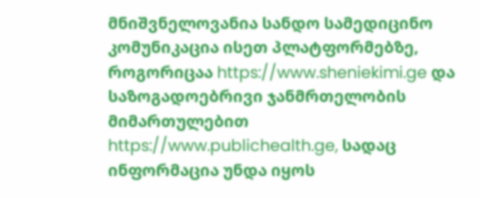მნიშვნელოვანია სანდო სამედიცინო კომუნიკაცია ისეთ პლატფორმებზე, როგორიცაა https://www.sheniekimi.ge და საზოგადოებრივი ჯანმრთელობის მიმართულებით https://www.publichealth.ge, სადაც ინფორმაცია უნდა იყოს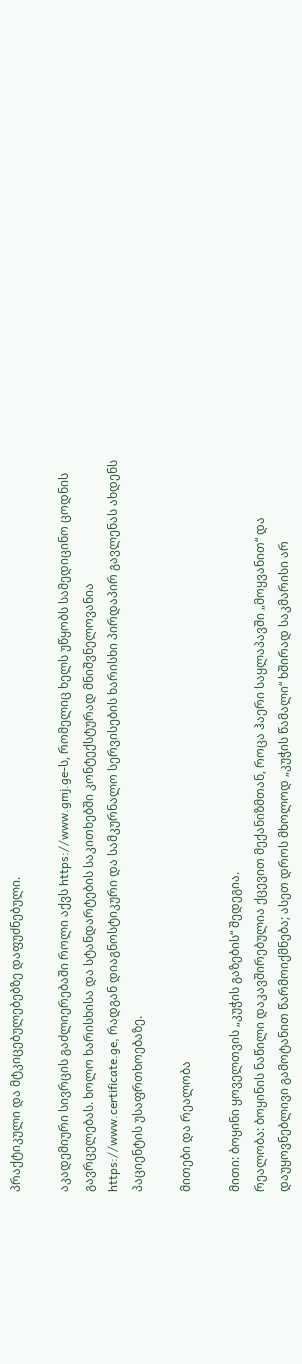პრაქტიკული და მტკიცებულებებზე დაფუძნებული.

აკადემიური სივრცის გაძლიერებაში როლი აქვს https://www.gmj.ge-ს, რომელიც ხელს უწყობს სამედიცინო ცოდნის გავრცელებას. ხოლო ხარისხისა და სტანდარტების საკითხებში კონტექსტურად მნიშვნელოვანია https://www.certificate.ge, რადგან დიაგნოსტიკური და სამკურნალო სერვისების ხარისხი პირდაპირ გავლენას ახდენს პაციენტის უსაფრთხოებაზე.

მითები და რეალობა

მითი: ბოყინი ყოველთვის „კუჭის გაზების“ შედეგია.
რეალობა: ბოყინის ნაწილი დაკავშირებულია ქცევით მექანიზმთან, როცა ჰაერი საყლაპავში „მოყვანით“ და დაუყოვნებლივი გამოტანით წარმოიქმნება; ასეთ დროს მხოლოდ „კუჭის წამალი“ ხშირად საკმარისი არ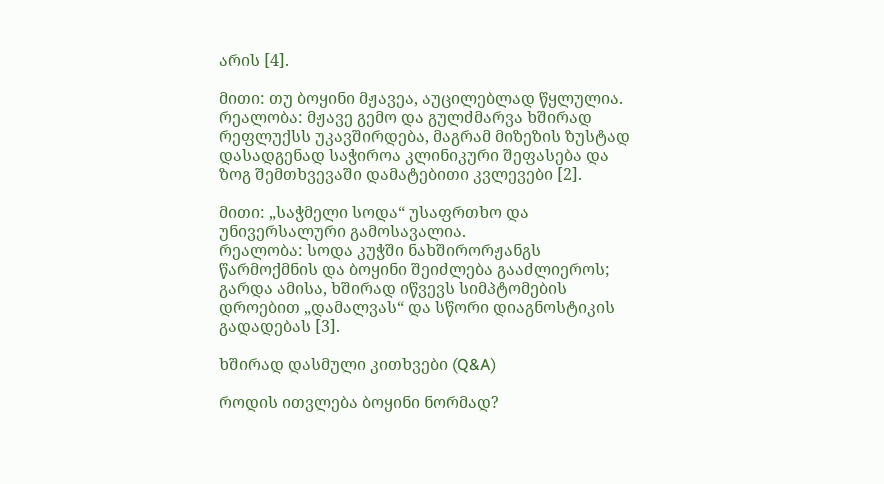არის [4].

მითი: თუ ბოყინი მჟავეა, აუცილებლად წყლულია.
რეალობა: მჟავე გემო და გულძმარვა ხშირად რეფლუქსს უკავშირდება, მაგრამ მიზეზის ზუსტად დასადგენად საჭიროა კლინიკური შეფასება და ზოგ შემთხვევაში დამატებითი კვლევები [2].

მითი: „საჭმელი სოდა“ უსაფრთხო და უნივერსალური გამოსავალია.
რეალობა: სოდა კუჭში ნახშირორჟანგს წარმოქმნის და ბოყინი შეიძლება გააძლიეროს; გარდა ამისა, ხშირად იწვევს სიმპტომების დროებით „დამალვას“ და სწორი დიაგნოსტიკის გადადებას [3].

ხშირად დასმული კითხვები (Q&A)

როდის ითვლება ბოყინი ნორმად?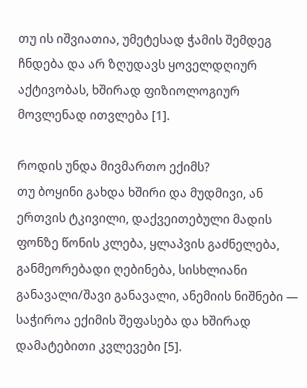თუ ის იშვიათია, უმეტესად ჭამის შემდეგ ჩნდება და არ ზღუდავს ყოველდღიურ აქტივობას, ხშირად ფიზიოლოგიურ მოვლენად ითვლება [1].

როდის უნდა მივმართო ექიმს?
თუ ბოყინი გახდა ხშირი და მუდმივი, ან ერთვის ტკივილი, დაქვეითებული მადის ფონზე წონის კლება, ყლაპვის გაძნელება, განმეორებადი ღებინება, სისხლიანი განავალი/შავი განავალი, ანემიის ნიშნები — საჭიროა ექიმის შეფასება და ხშირად დამატებითი კვლევები [5].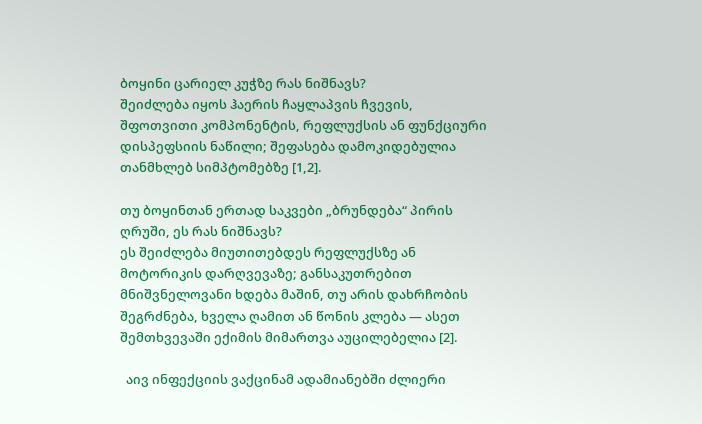ბოყინი ცარიელ კუჭზე რას ნიშნავს?
შეიძლება იყოს ჰაერის ჩაყლაპვის ჩვევის, შფოთვითი კომპონენტის, რეფლუქსის ან ფუნქციური დისპეფსიის ნაწილი; შეფასება დამოკიდებულია თანმხლებ სიმპტომებზე [1,2].

თუ ბოყინთან ერთად საკვები „ბრუნდება“ პირის ღრუში, ეს რას ნიშნავს?
ეს შეიძლება მიუთითებდეს რეფლუქსზე ან მოტორიკის დარღვევაზე; განსაკუთრებით მნიშვნელოვანი ხდება მაშინ, თუ არის დახრჩობის შეგრძნება, ხველა ღამით ან წონის კლება — ასეთ შემთხვევაში ექიმის მიმართვა აუცილებელია [2].

  აივ ინფექციის ვაქცინამ ადამიანებში ძლიერი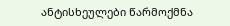ანტისხეულები წარმოქმნა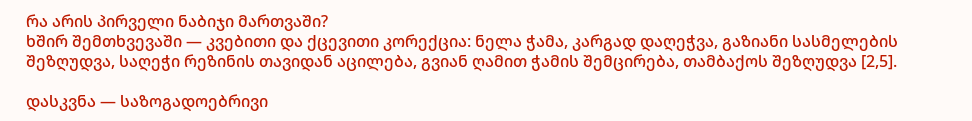რა არის პირველი ნაბიჯი მართვაში?
ხშირ შემთხვევაში — კვებითი და ქცევითი კორექცია: ნელა ჭამა, კარგად დაღეჭვა, გაზიანი სასმელების შეზღუდვა, საღეჭი რეზინის თავიდან აცილება, გვიან ღამით ჭამის შემცირება, თამბაქოს შეზღუდვა [2,5].

დასკვნა — საზოგადოებრივი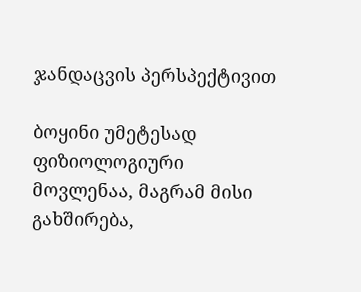ჯანდაცვის პერსპექტივით

ბოყინი უმეტესად ფიზიოლოგიური მოვლენაა, მაგრამ მისი გახშირება,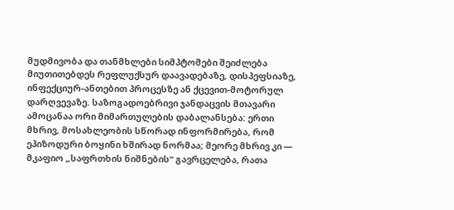მუდმივობა და თანმხლები სიმპტომები შეიძლება მიუთითებდეს რეფლუქსურ დაავადებაზე, დისპეფსიაზე, ინფექციურ-ანთებით პროცესზე ან ქცევით-მოტორულ დარღვევაზე. საზოგადოებრივი ჯანდაცვის მთავარი ამოცანაა ორი მიმართულების დაბალანსება: ერთი მხრივ, მოსახლეობის სწორად ინფორმირება, რომ ეპიზოდური ბოყინი ხშირად ნორმაა; მეორე მხრივ კი — მკაფიო „საფრთხის ნიშნების“ გავრცელება, რათა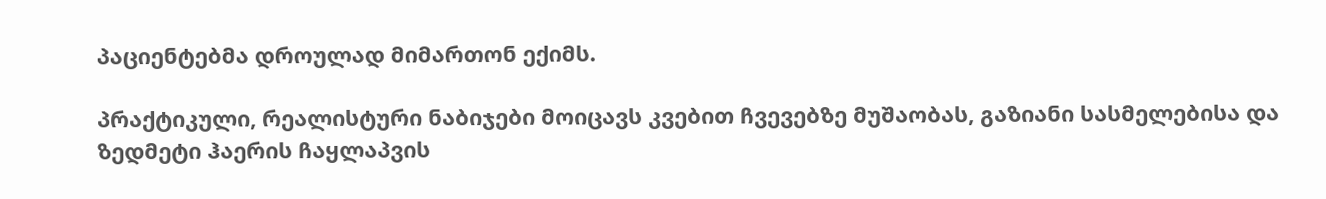პაციენტებმა დროულად მიმართონ ექიმს.

პრაქტიკული, რეალისტური ნაბიჯები მოიცავს კვებით ჩვევებზე მუშაობას, გაზიანი სასმელებისა და ზედმეტი ჰაერის ჩაყლაპვის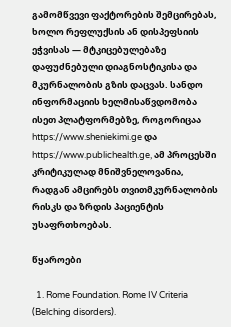გამომწვევი ფაქტორების შემცირებას, ხოლო რეფლუქსის ან დისპეფსიის ეჭვისას — მტკიცებულებაზე დაფუძნებული დიაგნოსტიკისა და მკურნალობის გზის დაცვას. სანდო ინფორმაციის ხელმისაწვდომობა ისეთ პლატფორმებზე, როგორიცაა https://www.sheniekimi.ge და https://www.publichealth.ge, ამ პროცესში კრიტიკულად მნიშვნელოვანია, რადგან ამცირებს თვითმკურნალობის რისკს და ზრდის პაციენტის უსაფრთხოებას.

წყაროები

  1. Rome Foundation. Rome IV Criteria (Belching disorders).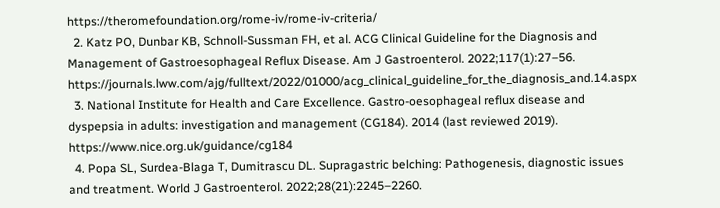https://theromefoundation.org/rome-iv/rome-iv-criteria/
  2. Katz PO, Dunbar KB, Schnoll-Sussman FH, et al. ACG Clinical Guideline for the Diagnosis and Management of Gastroesophageal Reflux Disease. Am J Gastroenterol. 2022;117(1):27–56. https://journals.lww.com/ajg/fulltext/2022/01000/acg_clinical_guideline_for_the_diagnosis_and.14.aspx
  3. National Institute for Health and Care Excellence. Gastro-oesophageal reflux disease and dyspepsia in adults: investigation and management (CG184). 2014 (last reviewed 2019). https://www.nice.org.uk/guidance/cg184
  4. Popa SL, Surdea-Blaga T, Dumitrascu DL. Supragastric belching: Pathogenesis, diagnostic issues and treatment. World J Gastroenterol. 2022;28(21):2245–2260.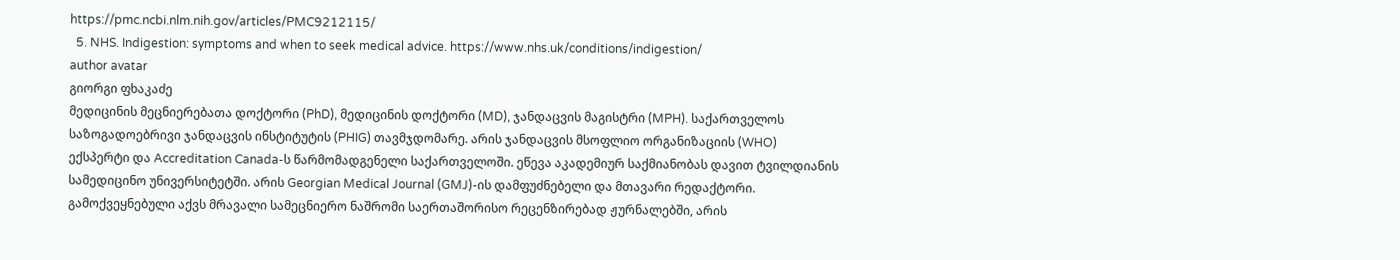https://pmc.ncbi.nlm.nih.gov/articles/PMC9212115/
  5. NHS. Indigestion: symptoms and when to seek medical advice. https://www.nhs.uk/conditions/indigestion/
author avatar
გიორგი ფხაკაძე
მედიცინის მეცნიერებათა დოქტორი (PhD), მედიცინის დოქტორი (MD), ჯანდაცვის მაგისტრი (MPH). საქართველოს საზოგადოებრივი ჯანდაცვის ინსტიტუტის (PHIG) თავმჯდომარე. არის ჯანდაცვის მსოფლიო ორგანიზაციის (WHO) ექსპერტი და Accreditation Canada-ს წარმომადგენელი საქართველოში. ეწევა აკადემიურ საქმიანობას დავით ტვილდიანის სამედიცინო უნივერსიტეტში. არის Georgian Medical Journal (GMJ)-ის დამფუძნებელი და მთავარი რედაქტორი. გამოქვეყნებული აქვს მრავალი სამეცნიერო ნაშრომი საერთაშორისო რეცენზირებად ჟურნალებში, არის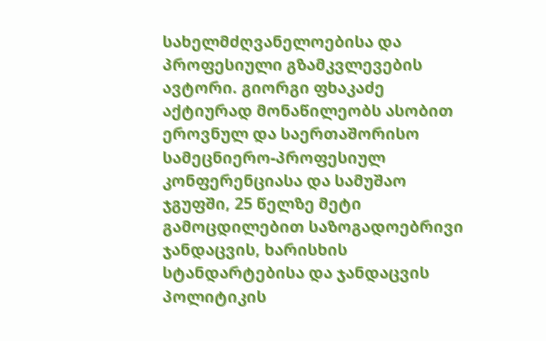სახელმძღვანელოებისა და პროფესიული გზამკვლევების ავტორი. გიორგი ფხაკაძე აქტიურად მონაწილეობს ასობით ეროვნულ და საერთაშორისო სამეცნიერო-პროფესიულ კონფერენციასა და სამუშაო ჯგუფში, 25 წელზე მეტი გამოცდილებით საზოგადოებრივი ჯანდაცვის, ხარისხის სტანდარტებისა და ჯანდაცვის პოლიტიკის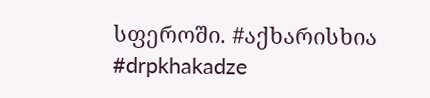სფეროში. #აქხარისხია #drpkhakadze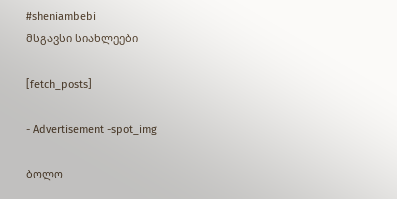#sheniambebi
მსგავსი სიახლეები

[fetch_posts]

- Advertisement -spot_img

ბოლო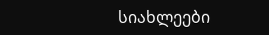სიახლეები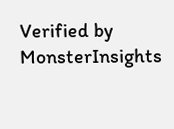Verified by MonsterInsights